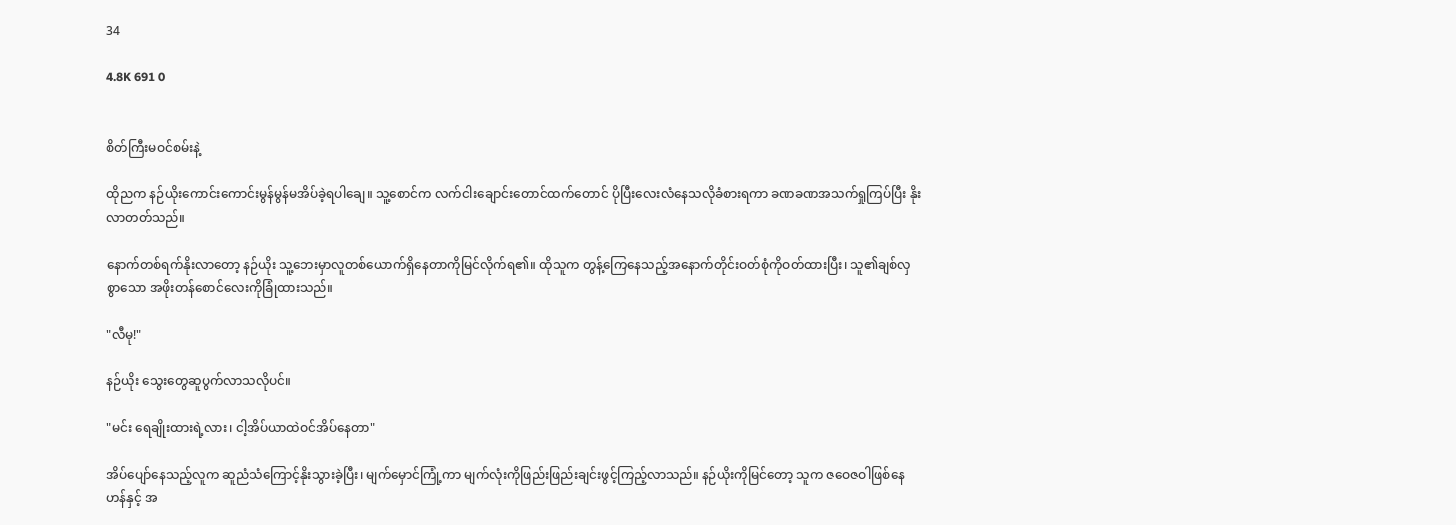34

4.8K 691 0


စိတ်ကြီးမဝင်စမ်းနဲ့

ထိုညက နဉ်ယိုးကောင်းကောင်းမွန်မွန်မအိပ်ခဲ့ရပါချေ။ သူ့စောင်က လက်ငါးချောင်းတောင်ထက်တောင် ပိုပြီးလေးလံနေသလိုခံစားရကာ ခဏခဏအသက်ရှုကြပ်ပြီး နိုးလာတတ်သည်။

နောက်တစ်ရက်နိုးလာတော့ နဉ်ယိုး သူ့ဘေးမှာလူတစ်ယောက်ရှိနေတာကိုမြင်လိုက်ရ၏။ ထိုသူက တွန့်ကြေနေသည့်အနောက်တိုင်းဝတ်စုံကိုဝတ်ထားပြီး၊ သူ၏ချစ်လှစွာသော အဖိုးတန်စောင်လေးကိုခြုံထားသည်။

"လီမု!"

နဉ်ယိုး သွေးတွေဆူပွက်လာသလိုပင်။

"မင်း‌ ရေချိုးထားရဲ့လား၊ ငါ့အိပ်ယာထဲဝင်အိပ်နေတာ"

အိပ်ပျော်နေသည့်လူက ဆူညံသံကြောင့်နိုးသွားခဲ့ပြီး၊ မျက်မှောင်ကြုံ့ကာ မျက်လုံးကိုဖြည်းဖြည်းချင်းဖွင့်ကြည့်လာသည်။ နဉ်ယိုးကိုမြင်တော့ သူက ဇဝေဇဝါဖြစ်နေဟန်နှင့် အ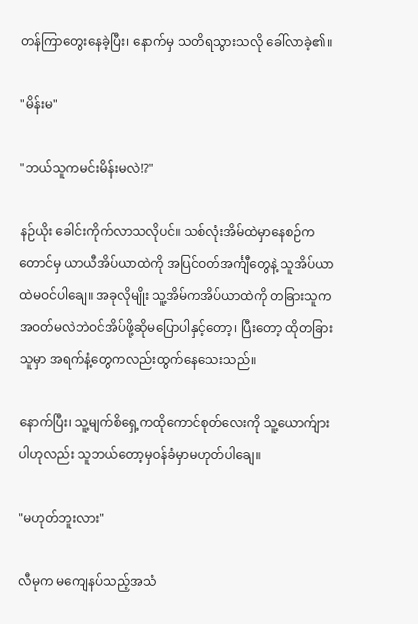တန်ကြာတွေးနေခဲ့ပြီး၊ နောက်မှ သတိရသွားသလို ခေါ်လာခဲ့၏။

"မိန်းမ"

"ဘယ်သူကမင်းမိန်းမလဲ!?"

နဉ်ယိုး ခေါင်းကိုက်လာသလိုပင်။ သစ်လုံးအိမ်ထဲမှာနေစဉ်ကတောင်မှ ယာယီအိပ်ယာထဲကို အပြင်ဝတ်အင်္ကျီတွေနဲ့ သူအိပ်ယာထဲမဝင်ပါချေ။ အခုလိုမျိုး သူ့အိမ်ကအိပ်ယာထဲကို တခြားသူက အဝတ်မလဲဘဲဝင်အိပ်ဖို့ဆိုမပြောပါနှင့်တော့၊ ပြီးတော့ ထိုတခြားသူမှာ အရက်နံ့တွေကလည်းထွက်နေသေးသည်။

နောက်ပြီး၊ သူ့မျက်စိရှေ့ကထိုကောင်စုတ်လေးကို သူ့ယောက်ျားပါဟုလည်း သူဘယ်တော့မှဝန်ခံမှာမဟုတ်ပါချေ။

"မဟုတ်ဘူးလား"

လီမုက မကျေနပ်သည့်အသံ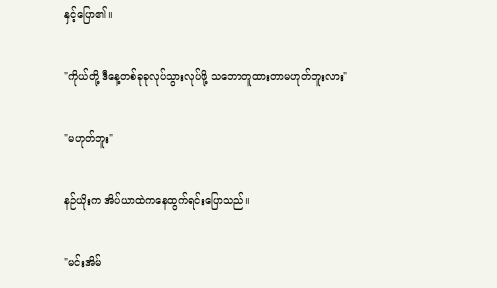နှင့်ပြော၏။

"ကိုယ်‌တို့ ဒီနေ့တစ်ခုခုလုပ်သွားလုပ်ဖို့ သဘောတူထားတာမဟုတ်ဘူးလား"

"မဟုတ်ဘူး"

နဉ်ယိုးက အိပ်ယာထဲကနေထွက်ရင်းပြောသည်။

"မင်းအိမ်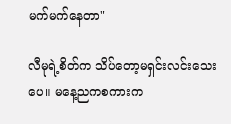မက်မက်နေတာ"

လီမုရဲ့စိတ်က သိပ်တော့မရှင်း‌လင်းသေးပေ။ မနေ့ညကစကားက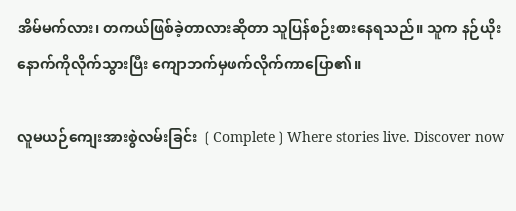အိမ်မက်လား၊ တကယ်ဖြစ်ခဲ့တာလားဆိုတာ သူပြန်စဉ်းစားနေရသည်။ သူက နဉ်ယိုးနောက်ကိုလိုက်သွားပြီး ကျောဘက်မှဖက်လိုက်ကာပြော၏။

လူမယဉ်ကျေးအားစွဲလမ်းခြင်း ❲Complete❳Where stories live. Discover now